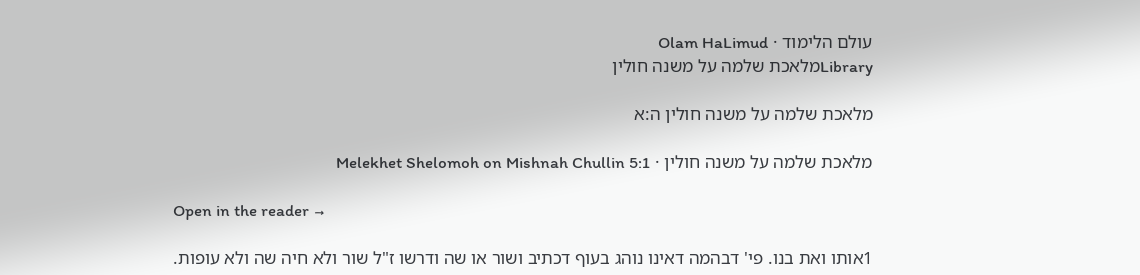עולם הלימוד · Olam HaLimud
Libraryמלאכת שלמה על משנה חולין

מלאכת שלמה על משנה חולין ה:א

מלאכת שלמה על משנה חולין · Melekhet Shelomoh on Mishnah Chullin 5:1

Open in the reader →

1אותו ואת בנו. פי' דבהמה דאינו נוהג בעוף דכתיב ושור או שה ודרשו ז"ל שור ולא חיה שה ולא עופות.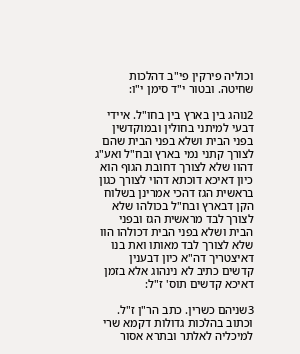וכוליה פירקין פי"ב דהלכות שחיטה. ובטור י"ד סימן י"ו:

2נוהג בין בארץ בין בחו"ל. איידי דבעי למיתני בחולין ובמוקדשין בפני הבית ושלא בפני הבית שהם לצורך קתני נמי בארץ ובח"ל ואע"ג דהוו שלא לצורך דחובת הגוף הוא כיון דאיכא דוכתא דהוי לצורך כגון בראשית הגז דהכי אמרינן בשלוח הקן דבארץ ובח"ל בכולהו שלא לצורך לבד מראשית הגז ובפני הבית ושלא בפני הבית דכולהו הוו שלא לצורך לבד מאותו ואת בנו דאיצטריך דה"א כיון דבענין קדשים כתיב לא נינהוג אלא בזמן דאיכא קדשים תוס' ז"ל:

3שניהם כשרין. כתב הר"ן ז"ל. וכתוב בהלכות גדולות דקמא שרי למיכליה לאלתר ובתרא אסור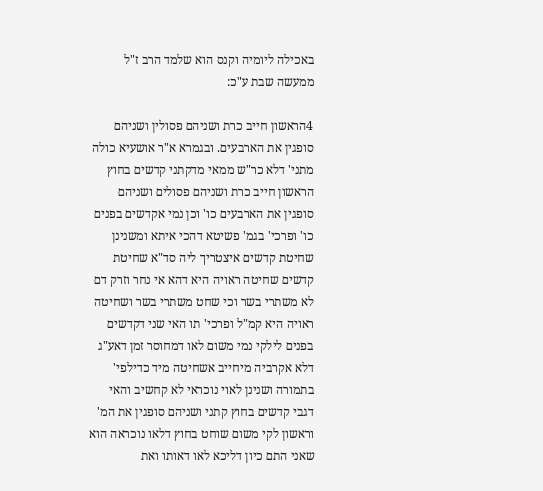באכילה ליומיה וקנס הוא שלמד הרב ז"ל ממעשה שבת ע"כ:

4הראשון חייב כרת ושניהם פסולין ושניהם סופגין את הארבעים. ובגמרא א"ר אושעיא כולה מתני' דלא כר"ש ממאי מדקתני קדשים בחוץ הראשון חייב כרת ושניהם פסולים ושניהם סופגין את הארבעים כו' וכן נמי אקדשים בפנים כו' ופרכי' בגמ' פשיטא דהכי איתא ומשנינן שחיטת קדשים איצטריך ליה סד"א שחיטת קדשים שחיטה ראויה היא דהא אי נחר וזרק דם לא משתרי בשר וכי שחט משתרי בשר ושחיטה ראויה היא קמ"ל ופרכי' תו האי שני דקדשים בפנים לילקי נמי משום לאו דמחוסר זמן דאע"ג דלא אקרביה מיחייב אשחיטה מיד כדילפי' בתמורה ושנינן לאוי נוכראי לא קחשיב והאי דגבי קדשים בחוץ קתני ושניהם סופגין את המ' וראשון לקי משום שוחט בחוץ דלאו נוכראה הוא שאני התם כיון דליכא לאו דאותו ואת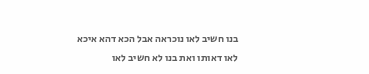בנו חשיב לאו נוכראה אבל הכא דהא איכא לאו דאותו ואת בנו לא חשיב לאו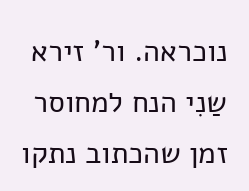נוכראה. ור' זירא שַנִי הנח למחוסר זמן שהכתוב נתקו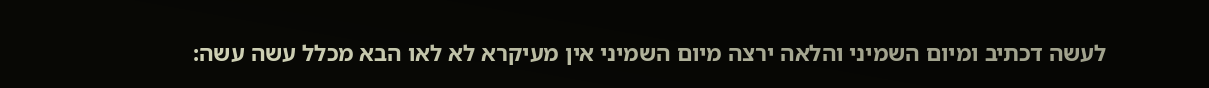לעשה דכתיב ומיום השמיני והלאה ירצה מיום השמיני אין מעיקרא לא לאו הבא מכלל עשה עשה: